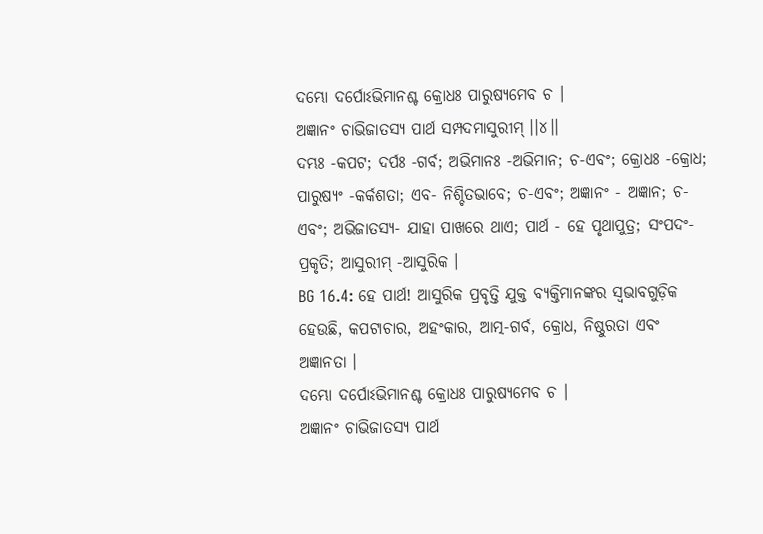ଦମ୍ଭୋ ଦର୍ପୋଽଭିମାନଶ୍ଚ କ୍ରୋଧଃ ପାରୁଷ୍ୟମେବ ଚ ।
ଅଜ୍ଞାନଂ ଚାଭିଜାତସ୍ୟ ପାର୍ଥ ସମ୍ପଦମାସୁରୀମ୍ ।।୪।।
ଦମ୍ଭଃ -କପଟ; ଦର୍ପଃ -ଗର୍ବ; ଅଭିମାନଃ -ଅଭିମାନ; ଚ-ଏବଂ; କ୍ରୋଧଃ -କ୍ରୋଧ; ପାରୁଷ୍ୟଂ -କର୍କଶତା; ଏବ- ନିଶ୍ଚିତଭାବେ; ଚ-ଏବଂ; ଅଜ୍ଞାନଂ - ଅଜ୍ଞାନ; ଚ-ଏବଂ; ଅଭିଜାତସ୍ୟ- ଯାହା ପାଖରେ ଥାଏ; ପାର୍ଥ - ହେ ପୃଥାପୁତ୍ର; ସଂପଦଂ- ପ୍ରକୃତି; ଆସୁରୀମ୍ -ଆସୁରିକ ।
BG 16.4: ହେ ପାର୍ଥ! ଆସୁରିକ ପ୍ରବୃତ୍ତି ଯୁକ୍ତ ବ୍ୟକ୍ତିମାନଙ୍କର ସ୍ୱଭାବଗୁଡ଼ିକ ହେଉଛି, କପଟାଚାର, ଅହଂକାର, ଆତ୍ମ-ଗର୍ବ, କ୍ରୋଧ, ନିଷ୍ଠୁରତା ଏବଂ ଅଜ୍ଞାନତା ।
ଦମ୍ଭୋ ଦର୍ପୋଽଭିମାନଶ୍ଚ କ୍ରୋଧଃ ପାରୁଷ୍ୟମେବ ଚ ।
ଅଜ୍ଞାନଂ ଚାଭିଜାତସ୍ୟ ପାର୍ଥ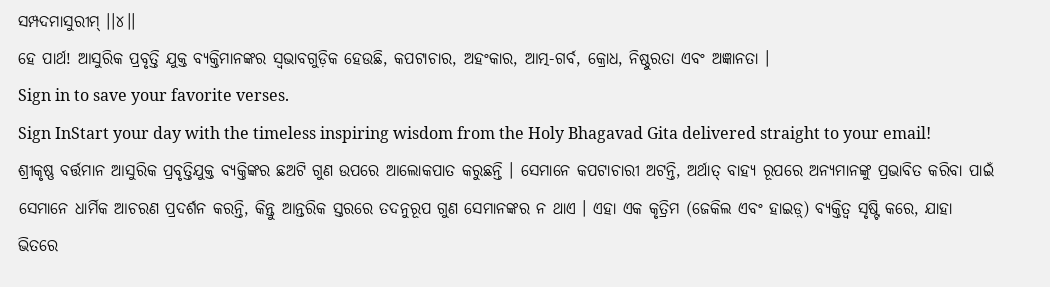ସମ୍ପଦମାସୁରୀମ୍ ।।୪।।
ହେ ପାର୍ଥ! ଆସୁରିକ ପ୍ରବୃତ୍ତି ଯୁକ୍ତ ବ୍ୟକ୍ତିମାନଙ୍କର ସ୍ୱଭାବଗୁଡ଼ିକ ହେଉଛି, କପଟାଚାର, ଅହଂକାର, ଆତ୍ମ-ଗର୍ବ, କ୍ରୋଧ, ନିଷ୍ଠୁରତା ଏବଂ ଅଜ୍ଞାନତା ।
Sign in to save your favorite verses.
Sign InStart your day with the timeless inspiring wisdom from the Holy Bhagavad Gita delivered straight to your email!
ଶ୍ରୀକୃଷ୍ଣ ବର୍ତ୍ତମାନ ଆସୁରିକ ପ୍ରବୃତ୍ତିଯୁକ୍ତ ବ୍ୟକ୍ତିଙ୍କର ଛଅଟି ଗୁଣ ଉପରେ ଆଲୋକପାତ କରୁଛନ୍ତି । ସେମାନେ କପଟାଚାରୀ ଅଟନ୍ତି, ଅର୍ଥାତ୍ ବାହ୍ୟ ରୂପରେ ଅନ୍ୟମାନଙ୍କୁ ପ୍ରଭାବିତ କରିବା ପାଇଁ ସେମାନେ ଧାର୍ମିକ ଆଚରଣ ପ୍ରଦର୍ଶନ କରନ୍ତି, କିନ୍ତୁ ଆନ୍ତରିକ ସ୍ତରରେ ତଦନୁରୂପ ଗୁଣ ସେମାନଙ୍କର ନ ଥାଏ । ଏହା ଏକ କୃତ୍ରିମ (ଜେକିଲ ଏବଂ ହାଇଡ଼୍) ବ୍ୟକ୍ତିତ୍ୱ ସୃଷ୍ଟି କରେ, ଯାହା ଭିତରେ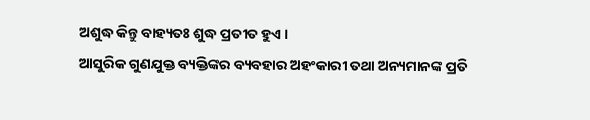ଅଶୁଦ୍ଧ କିନ୍ତୁ ବାହ୍ୟତଃ ଶୁଦ୍ଧ ପ୍ରତୀତ ହୁଏ ।
ଆସୁରିକ ଗୁଣଯୁକ୍ତ ବ୍ୟକ୍ତିଙ୍କର ବ୍ୟବହାର ଅହଂକାରୀ ତଥା ଅନ୍ୟମାନଙ୍କ ପ୍ରତି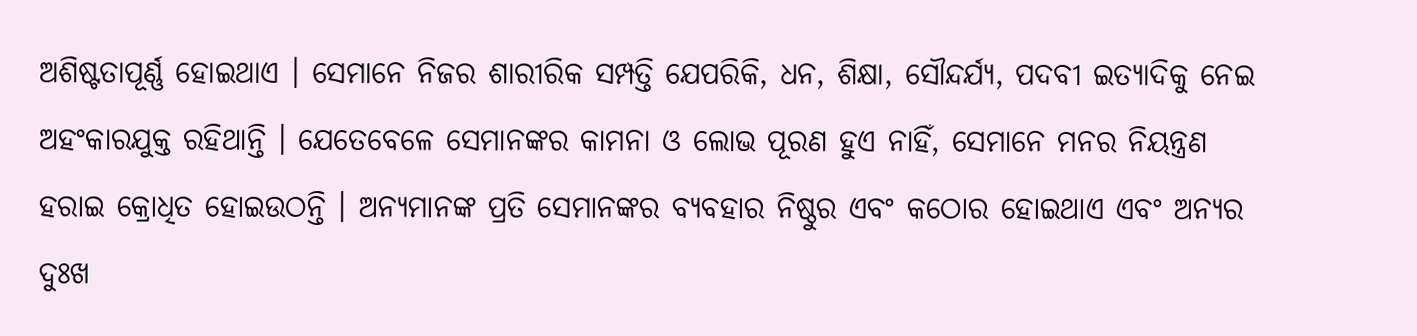ଅଶିଷ୍ଟତାପୂର୍ଣ୍ଣ ହୋଇଥାଏ । ସେମାନେ ନିଜର ଶାରୀରିକ ସମ୍ପତ୍ତି ଯେପରିକି, ଧନ, ଶିକ୍ଷା, ସୌନ୍ଦର୍ଯ୍ୟ, ପଦବୀ ଇତ୍ୟାଦିକୁ ନେଇ ଅହଂକାରଯୁକ୍ତ ରହିଥାନ୍ତି । ଯେତେବେଳେ ସେମାନଙ୍କର କାମନା ଓ ଲୋଭ ପୂରଣ ହୁଏ ନାହିଁ, ସେମାନେ ମନର ନିୟନ୍ତ୍ରଣ ହରାଇ କ୍ରୋଧିତ ହୋଇଉଠନ୍ତି । ଅନ୍ୟମାନଙ୍କ ପ୍ରତି ସେମାନଙ୍କର ବ୍ୟବହାର ନିଷ୍ଠୁର ଏବଂ କଠୋର ହୋଇଥାଏ ଏବଂ ଅନ୍ୟର ଦୁଃଖ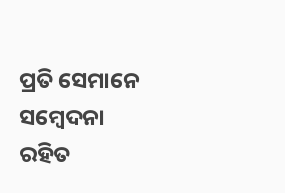ପ୍ରତି ସେମାନେ ସମ୍ବେଦନା ରହିତ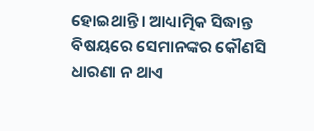ହୋଇଥାନ୍ତି । ଆଧ୍ୟାତ୍ମିକ ସିଦ୍ଧାନ୍ତ ବିଷୟରେ ସେମାନଙ୍କର କୌଣସି ଧାରଣା ନ ଥାଏ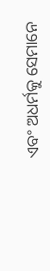ଏବଂ ଅଧର୍ମକୁ ସେମାନେ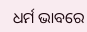ଧର୍ମ ଭାବରେ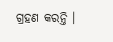ଗ୍ରହଣ କରନ୍ତି ।